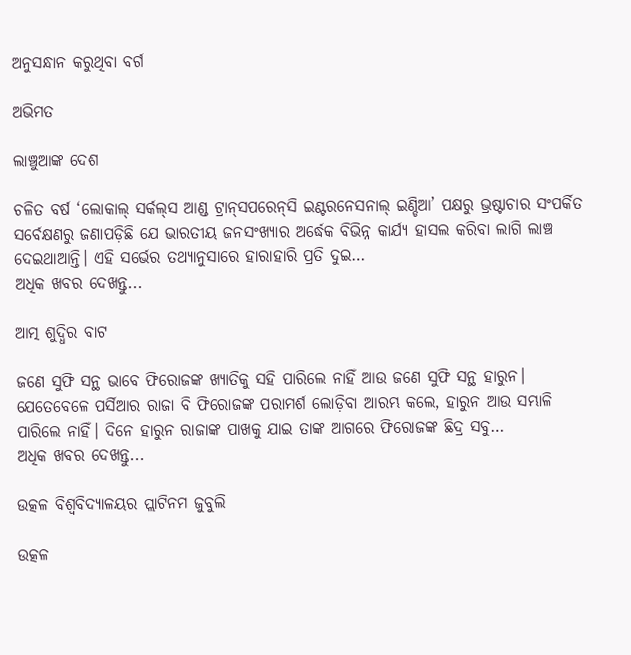ଅନୁସନ୍ଧାନ କରୁଥିବା ବର୍ଗ

ଅଭିମତ

ଲାଞ୍ଚୁଆଙ୍କ ଦେଶ

ଚଳିତ ବର୍ଷ ‘ଲୋକାଲ୍‌ ସର୍କଲ୍‌ସ ଆଣ୍ଡ ଟ୍ରାନ୍‌ସପରେନ୍‌ସି ଇଣ୍ଟରନେସନାଲ୍ ଇଣ୍ଡିଆ’ ପକ୍ଷରୁ ଭ୍ରଷ୍ଟାଚାର ସଂପର୍କିତ ସର୍ବେକ୍ଷଣରୁ ଜଣାପଡ଼ିଛି ଯେ ଭାରତୀୟ ଜନସଂଖ୍ୟାର ଅର୍ଦ୍ଧେକ ବିଭିନ୍ନ କାର୍ଯ୍ୟ ହାସଲ କରିବା ଲାଗି ଲାଞ୍ଚ ଦେଇଥାଆନ୍ତି। ଏହି ସର୍ଭେର ତଥ୍ୟାନୁସାରେ ହାରାହାରି ପ୍ରତି ଦୁଇ…
ଅଧିକ ଖବର ଦେଖନ୍ତୁ...

ଆତ୍ମ ଶୁଦ୍ଧିର ବାଟ

ଜଣେ ସୁଫି ସନ୍ଥ ଭାବେ ଫିରୋଜଙ୍କ ଖ୍ୟାତିକୁ ସହି ପାରିଲେ ନାହିଁ ଆଉ ଜଣେ ସୁଫି ସନ୍ଥ ହାରୁନ। ଯେତେବେଳେ ପର୍ସିଆର ରାଜା ବି ଫିରୋଜଙ୍କ ପରାମର୍ଶ ଲୋଡ଼ିବା ଆରମ୍ଭ କଲେ, ହାରୁନ ଆଉ ସମ୍ଭାଳି ପାରିଲେ ନାହିଁ। ଦିନେ ହାରୁନ ରାଜାଙ୍କ ପାଖକୁ ଯାଇ ତାଙ୍କ ଆଗରେ ଫିରୋଜଙ୍କ ଛିଦ୍ର ସବୁ…
ଅଧିକ ଖବର ଦେଖନ୍ତୁ...

ଉତ୍କଳ ବିଶ୍ବବିଦ୍ୟାଳୟର ପ୍ଲାଟିନମ ଜୁବୁଲି

ଉତ୍କଳ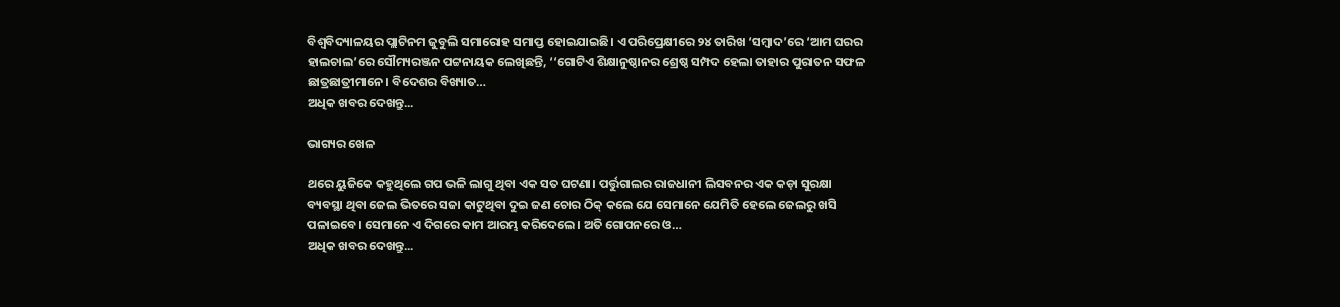ବିଶ୍ବବିଦ୍ୟାଳୟର ପ୍ଲାଟିନମ ଜୁବୁଲି ସମାରୋହ ସମାପ୍ତ ହୋଇଯାଇଛି। ଏ ପରିପ୍ରେକ୍ଷୀରେ ୨୪ ତାରିଖ ‘ସମ୍ବାଦ’ରେ ‘ଆମ ଘରର ହାଲଚାଲ’ରେ ସୌମ୍ୟରଞ୍ଜନ ପଟ୍ଟନାୟକ ଲେଖିଛନ୍ତି, ‘‘ଗୋଟିଏ ଶିକ୍ଷାନୁଷ୍ଠାନର ଶ୍ରେଷ୍ଠ ସମ୍ପଦ ହେଲା ତାହାର ପୁରାତନ ସଫଳ ଛାତ୍ରଛାତ୍ରୀମାନେ। ବିଦେଶର ବିଖ୍ୟାତ…
ଅଧିକ ଖବର ଦେଖନ୍ତୁ...

ଭାଗ୍ୟର ଖେଳ

ଥରେ ୟୁଜିକେ କହୁଥିଲେ ଗପ ଭଳି ଲାଗୁ ଥିବା ଏକ ସତ ଘଟଣା। ପର୍ତ୍ତୁଗାଲର ରାଜଧାନୀ ଲିସବନର ଏକ କଡ଼ା ସୁରକ୍ଷା ବ୍ୟବସ୍ଥା ଥିବା ଜେଲ ଭିତରେ ସଜା କାଟୁଥିବା ଦୁଇ ଜଣ ଚୋର ଠିକ୍‌ କଲେ ଯେ ସେମାନେ ଯେମିତି ହେଲେ ଜେଲରୁ ଖସି ପଳାଇବେ। ସେମାନେ ଏ ଦିଗରେ କାମ ଆରମ୍ଭ କରିଦେଲେ। ଅତି ଗୋପନରେ ଓ…
ଅଧିକ ଖବର ଦେଖନ୍ତୁ...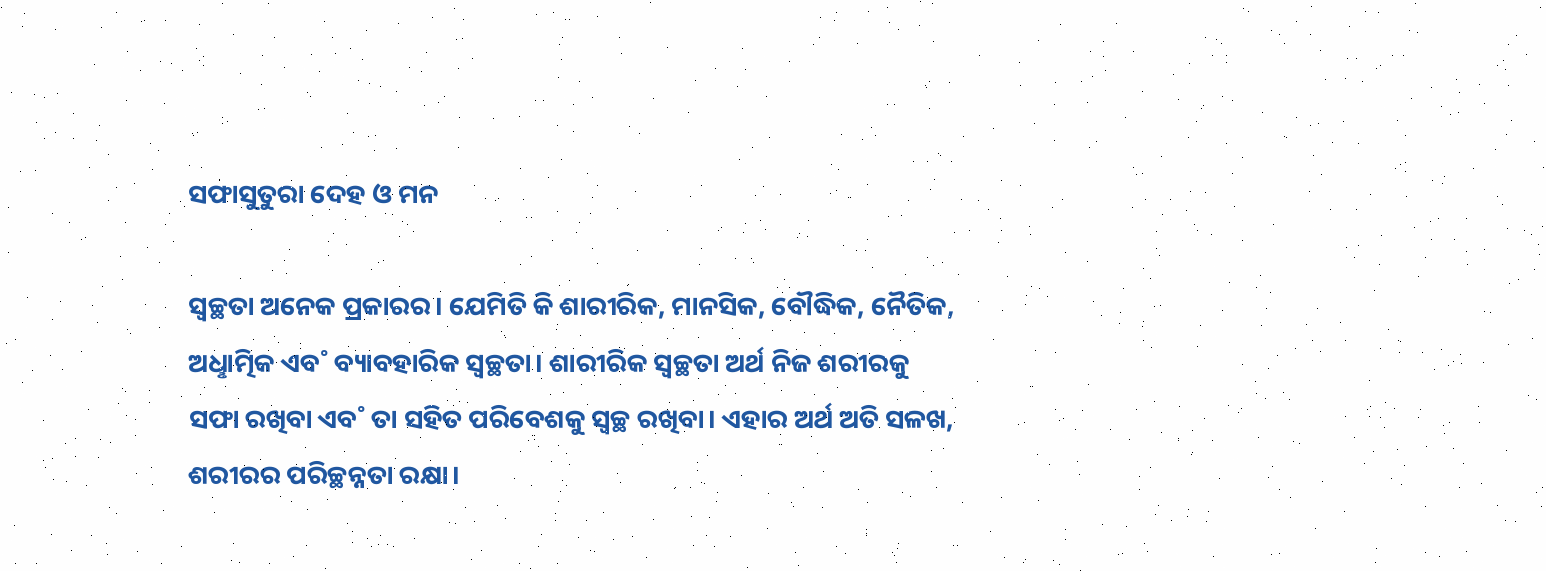ସଫାସୁତୁରା ଦେହ ଓ ମନ

ସ୍ୱଚ୍ଛତା ଅନେକ ପ୍ରକାରର। ଯେମିତି କି ଶାରୀରିକ, ମାନସିକ, ବୌଦ୍ଧିକ, ନୈତିକ, ଅଧୢାତ୍ମିକ ଏବ˚ ବ୍ୟାବହାରିକ ସ୍ବଚ୍ଛତା। ଶାରୀରିକ ସ୍ୱଚ୍ଛତା ଅର୍ଥ ନିଜ ଶରୀରକୁ ସଫା ରଖିବା ଏବ˚ ତା ସହିତ ପରିବେଶକୁ ସ୍ୱଚ୍ଛ ରଖିବା। ଏହାର ଅର୍ଥ ଅତି ସଳଖ, ଶରୀରର ପରିଚ୍ଛନ୍ନତା ରକ୍ଷା।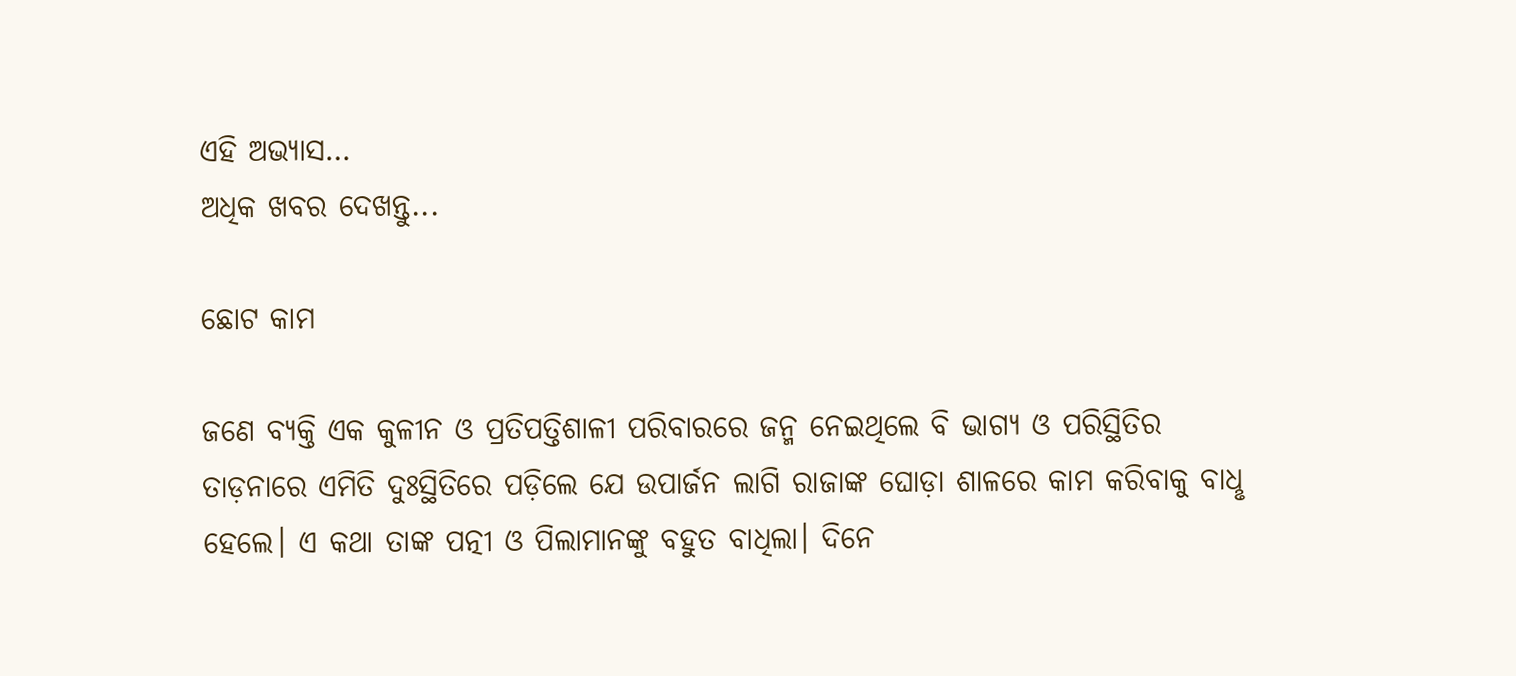ଏହି ଅଭ୍ୟାସ…
ଅଧିକ ଖବର ଦେଖନ୍ତୁ...

ଛୋଟ କାମ

ଜଣେ ବ୍ୟକ୍ତି ଏକ କୁଳୀନ ଓ ପ୍ରତିପତ୍ତିଶାଳୀ ପରିବାରରେ ଜନ୍ମ ନେଇଥିଲେ ବି ଭାଗ୍ୟ ଓ ପରିସ୍ଥିତିର ତାଡ଼ନାରେ ଏମିତି ଦୁଃସ୍ଥିତିରେ ପଡ଼ିଲେ ଯେ ଉପାର୍ଜନ ଲାଗି ରାଜାଙ୍କ ଘୋଡ଼ା ଶାଳରେ କାମ କରିବାକୁ ବାଧୢ ହେଲେ। ଏ କଥା ତାଙ୍କ ପତ୍ନୀ ଓ ପିଲାମାନଙ୍କୁ ବହୁତ ବାଧିଲା। ଦିନେ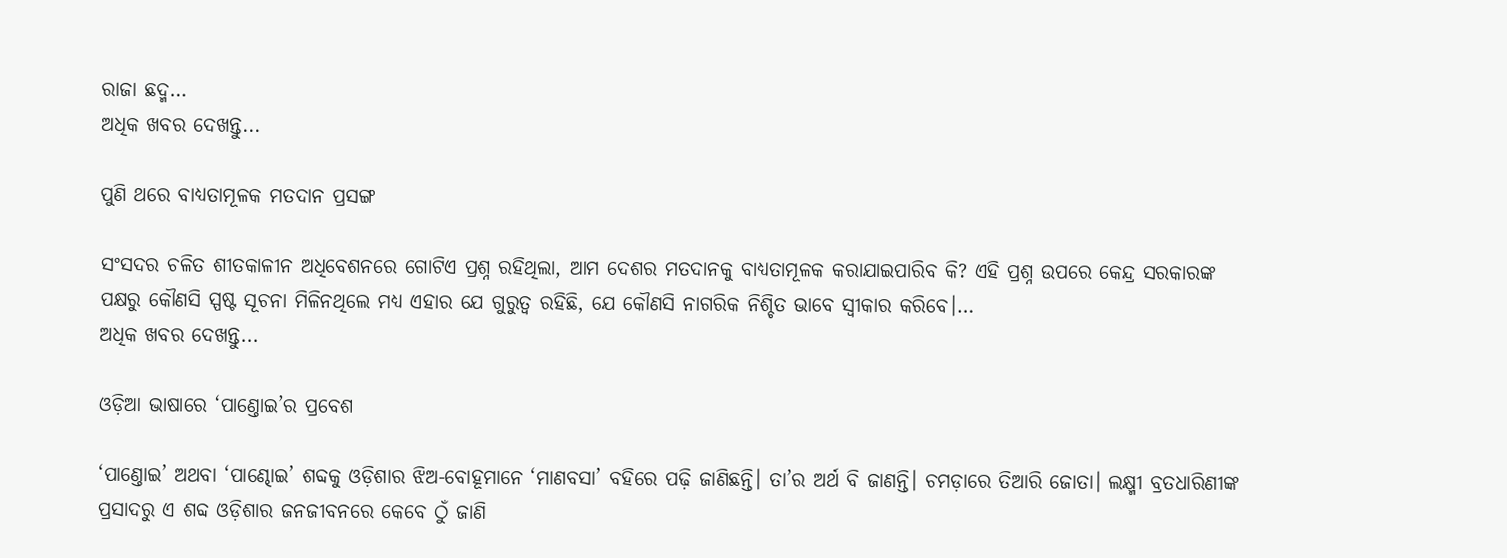ରାଜା ଛଦ୍ମ…
ଅଧିକ ଖବର ଦେଖନ୍ତୁ...

ପୁଣି ଥରେ ବାଧ୍ୟତାମୂଳକ ମତଦାନ ପ୍ରସଙ୍ଗ

ସଂସଦର ଚଳିତ ଶୀତକାଳୀନ ଅଧିବେଶ‌ନରେ ଗୋଟିଏ ପ୍ରଶ୍ନ ରହିଥିଲା, ଆମ ଦେଶର ମତଦାନକୁ ବାଧ୍ୟତାମୂଳକ କରାଯାଇପାରିବ କି? ଏହି ପ୍ରଶ୍ନ ଉପରେ କେନ୍ଦ୍ର ସରକାରଙ୍କ ପକ୍ଷରୁ କୌଣସି ସ୍ପଷ୍ଟ ସୂଚନା ମିଳିନଥିଲେ ମଧ୍ୟ ଏହାର ଯେ ଗୁରୁତ୍ବ ରହିଛି, ଯେ କୌଣସି ନାଗରିକ ନିଶ୍ଚିତ ଭାବେ ସ୍ବୀକାର କରିବେ।…
ଅଧିକ ଖବର ଦେଖନ୍ତୁ...

ଓଡ଼ିଆ ଭାଷାରେ ‘ପାଣ୍ତୋଇ’ର ପ୍ରବେଶ

‘ପାଣ୍ତୋଇ’ ଅଥବା ‘ପାଣ୍ଢୋଇ’ ଶବ୍ଦକୁ ଓଡ଼ିଶାର ଝିଅ-ବୋହୂମାନେ ‘ମାଣବସା’ ବହିରେ ପଢ଼ି ଜାଣିଛନ୍ତି। ତା’ର ଅର୍ଥ ବି ଜାଣନ୍ତି। ଚମଡ଼ାରେ ତିଆରି ଜୋତା। ଲକ୍ଷ୍ମୀ ବ୍ରତଧାରିଣୀଙ୍କ ପ୍ରସାଦରୁ ଏ ଶବ୍ଦ ଓଡ଼ିଶାର ଜନଜୀବନରେ କେବେ ଠୁଁ ଜାଣି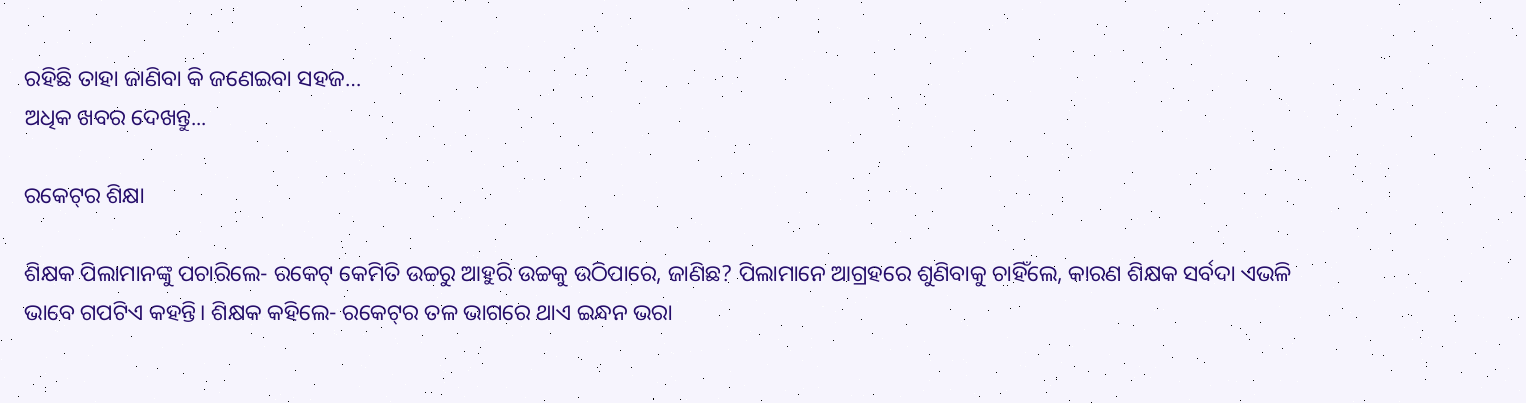ରହିଛି ତାହା ଜାଣିବା କି ଜଣେଇବା ସହଜ…
ଅଧିକ ଖବର ଦେଖନ୍ତୁ...

ରକେଟ୍‌ର ଶିକ୍ଷା

ଶିକ୍ଷକ ପିଲାମାନଙ୍କୁ ପଚାରିଲେ- ରକେଟ୍‌ କେମିତି ଉଚ୍ଚରୁ ଆହୁରି ଉଚ୍ଚକୁ ଉଠିପାରେ, ଜାଣିଛ? ପିଲାମାନେ ଆଗ୍ରହରେ ଶୁଣିବାକୁ ଚାହିଁଲେ, କାରଣ ଶିକ୍ଷକ ସର୍ବଦା ଏଭଳି ଭାବେ ଗପଟିଏ କହନ୍ତି। ଶିକ୍ଷକ କହିଲେ- ରକେଟ୍‌ର ତଳ ଭାଗରେ ଥାଏ ଇନ୍ଧନ ଭରା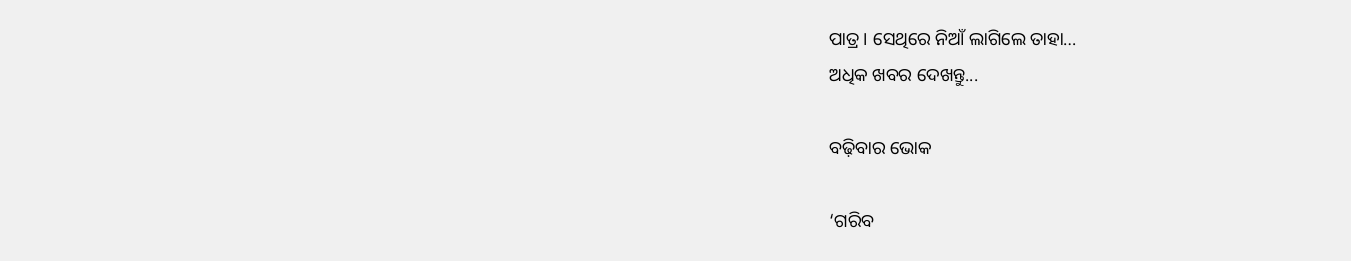ପାତ୍ର। ସେଥିରେ ନିଆଁ ଲାଗିଲେ ତାହା…
ଅଧିକ ଖବର ଦେଖନ୍ତୁ...

ବଢ଼ିବାର ଭୋକ

‘ଗରିବ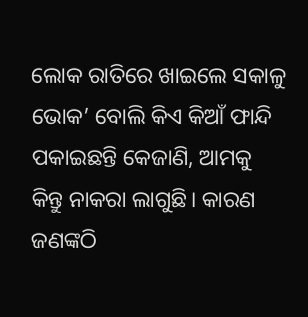ଲୋକ ରାତିରେ ଖାଇଲେ ସକାଳୁ ଭୋକ’ ବୋଲି କିଏ କିଆଁ ଫାନ୍ଦି ପକାଇଛନ୍ତି କେଜାଣି, ଆମକୁ କିନ୍ତୁ ନାକରା ଲାଗୁଛି। କାରଣ ଜଣଙ୍କଠି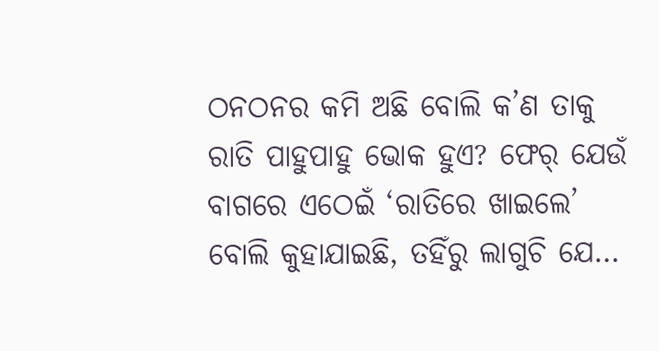ଠନଠନର କମି ଅଛି ବୋଲି କ’ଣ ତାକୁ ରାତି ପାହୁପାହୁ ଭୋକ ହୁଏ? ଫେର‌୍‌ ଯେଉଁ ବାଗରେ ଏଠେଇଁ ‘ରାତିରେ ଖାଇଲେ’ ବୋଲି କୁହାଯାଇଛି, ତହିଁରୁ ଲାଗୁଚି ଯେ…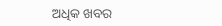ଅଧିକ ଖବର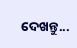ଦେଖନ୍ତୁ...